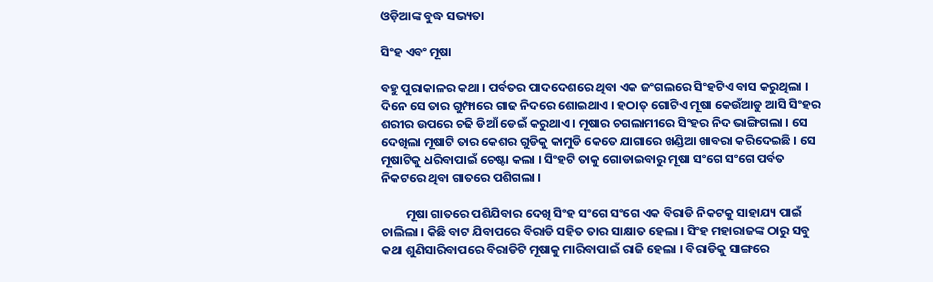ଓଡ଼ିଆଙ୍କ ବୁଦ୍ଧ ସଭ୍ୟତା

ସିଂହ ଏବଂ ମୂଷା

ବହୁ ପୁରାକାଳର କଥା । ପର୍ବତର ପାଦଦେଶରେ ଥିବା ଏକ ଜଂଗଲରେ ସିଂହଟିଏ ବାସ କରୁଥିଲା । ଦିନେ ସେ ତାର ଗୁମ୍ଫାରେ ଗାଢ ନିଦରେ ଶୋଇଥାଏ । ହଠାତ୍ ଗୋଟିଏ ମୂଷା କେଉଁଆଡୁ ଆସି ସିଂହର ଶରୀର ଉପରେ ଚଢି ଡିଆଁ ଡେଇଁ କରୁଥାଏ । ମୂଷାର ଚଗଲାମୀରେ ସିଂହର ନିଦ ଭାଙ୍ଗିଗଲା । ସେ ଦେଖିଲା ମୂଷାଟି ତାର କେଶର ଗୁଡିକୁ କାମୁଡି କେତେ ଯାଗାରେ ଖଣ୍ଡିଆ ଖାବରା କରିଦେଇଛି । ସେ ମୂଷାଟିକୁ ଧରିବାପାଇଁ ଚେଷ୍ଟା କଲା । ସିଂହଟି ତାକୁ ଗୋଡାଇବାରୁ ମୂଷା ସଂଗେ ସଂଗେ ପର୍ବତ ନିକଟରେ ଥିବା ଗାତରେ ପଶିଗଲା ।

         ମୂଷା ଗାତରେ ପଶିଯିବାର ଦେଖି ସିଂହ ସଂଗେ ସଂଗେ ଏକ ବିରାଡି ନିକଟକୁ ସାହାଯ୍ୟ ପାଇଁ ଚାଲିଲା । କିଛି ବାଟ ଯିବାପରେ ବିରାଡି ସହିତ ତାର ସାକ୍ଷାତ ହେଲା । ସିଂହ ମହାରାଜଙ୍କ ଠାରୁ ସବୁ କଥା ଶୁଣିସାରିବାପରେ ବିରାଡିଟି ମୂଷାକୁ ମାରିବାପାଇଁ ରାଜି ହେଲା । ବିରାଡିକୁ ସାଙ୍ଗରେ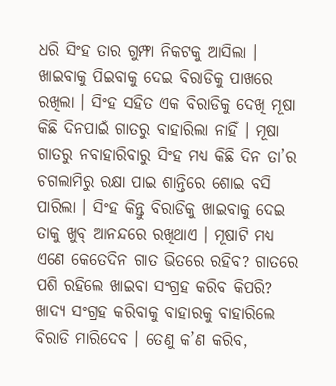ଧରି ସିଂହ ତାର ଗୁମ୍ଫା ନିକଟକୁ ଆସିଲା । ଖାଇବାକୁ ପିଇବାକୁ ଦେଇ ବିରାଡିକୁ ପାଖରେ ରଖିଲା । ସିଂହ ସହିତ ଏକ ବିରାଡିକୁ ଦେଖି ମୂଷା କିଛି ଦିନପାଇଁ ଗାତରୁ ବାହାରିଲା ନାହିଁ । ମୂଷା ଗାତରୁ ନବାହାରିବାରୁ ସିଂହ ମଧ୍ୟ କିଛି ଦିନ ତା’ର ଚଗଲାମିରୁ ରକ୍ଷା ପାଇ ଶାନ୍ତିରେ ଶୋଇ ବସି ପାରିଲା । ସିଂହ କିନ୍ତୁ ବିରାଡିକୁ ଖାଇବାକୁ ଦେଇ ତାକୁ ଖୁବ୍ ଆନନ୍ଦରେ ରଖିଥାଏ । ମୂଷାଟି ମଧ୍ୟ ଏଣେ କେତେଦିନ ଗାତ ଭିତରେ ରହିବ? ଗାତରେ ପଶି ରହିଲେ ଖାଇବା ସଂଗ୍ରହ କରିବ କିପରି? ଖାଦ୍ୟ ସଂଗ୍ରହ କରିବାକୁ ବାହାରକୁ ବାହାରିଲେ ବିରାଡି ମାରିଦେବ । ତେଣୁ କ’ଣ କରିବ,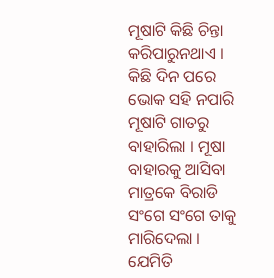ମୂଷାଟି କିଛି ଚିନ୍ତା କରିପାରୁନଥାଏ । କିଛି ଦିନ ପରେ ଭୋକ ସହି ନପାରି ମୂଷାଟି ଗାତରୁ ବାହାରିଲା । ମୂଷା ବାହାରକୁ ଆସିବା ମାତ୍ରକେ ବିରାଡି ସଂଗେ ସଂଗେ ତାକୁ ମାରିଦେଲା । ଯେମିତି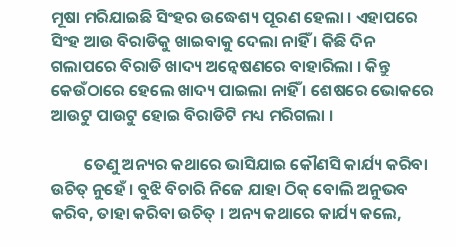ମୂଷା ମରିଯାଇଛି ସିଂହର ଉଦ୍ଧେଶ୍ୟ ପୂରଣ ହେଲା । ଏହାପରେ ସିଂହ ଆଉ ବିରାଡିକୁ ଖାଇବାକୁ ଦେଲା ନାହିଁ । କିଛି ଦିନ ଗଲାପରେ ବିରାଡି ଖାଦ୍ୟ ଅନ୍ୱେଷଣରେ ବାହାରିଲା । କିନ୍ତୁ କେଉଁଠାରେ ହେଲେ ଖାଦ୍ୟ ପାଇଲା ନାହିଁ । ଶେଷରେ ଭୋକରେ ଆଉଟୁ ପାଉଟୁ ହୋଇ ବିରାଡିଟି ମଧ୍ୟ ମରିଗଲା ।

         ତେଣୁ ଅନ୍ୟର କଥାରେ ଭାସିଯାଇ କୌଣସି କାର୍ଯ୍ୟ କରିବା ଉଚିତ୍ ନୁହେଁ । ବୁଝି ବିଚାରି ନିଜେ ଯାହା ଠିକ୍ ବୋଲି ଅନୁଭବ କରିବ, ତାହା କରିବା ଉଚିତ୍ । ଅନ୍ୟ କଥାରେ କାର୍ଯ୍ୟ କଲେ,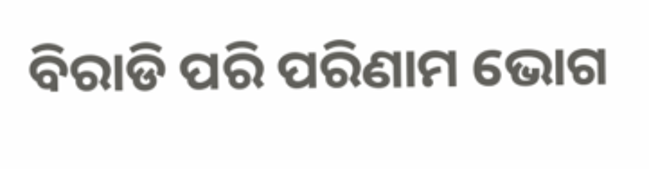ବିରାଡି ପରି ପରିଣାମ ଭୋଗ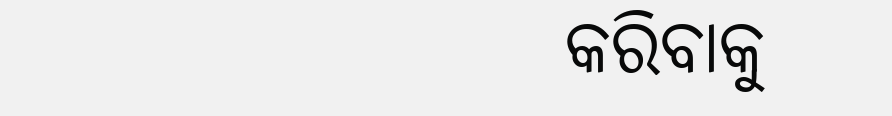କରିବାକୁ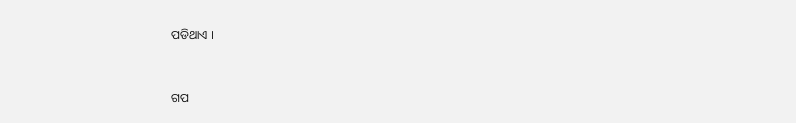ପଡିଥାଏ ।


ଗପ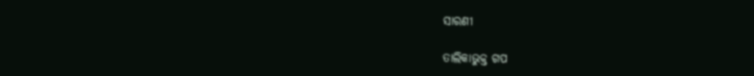ସାରଣୀ

ତାଲିକାଭୁକ୍ତ ଗପ